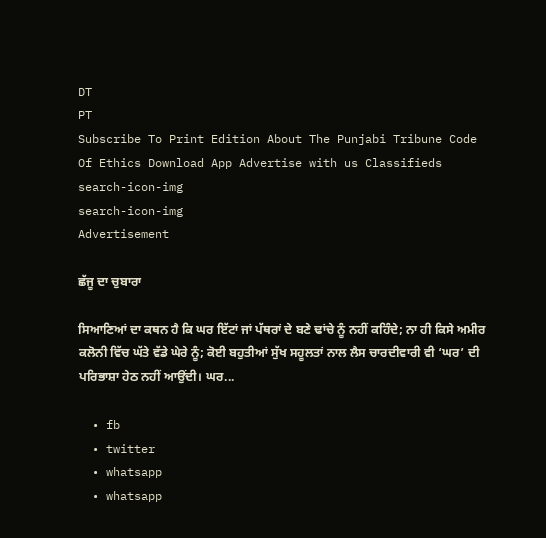DT
PT
Subscribe To Print Edition About The Punjabi Tribune Code Of Ethics Download App Advertise with us Classifieds
search-icon-img
search-icon-img
Advertisement

ਛੱਜੂ ਦਾ ਚੁਬਾਰਾ

ਸਿਆਣਿਆਂ ਦਾ ਕਥਨ ਹੈ ਕਿ ਘਰ ਇੱਟਾਂ ਜਾਂ ਪੱਥਰਾਂ ਦੇ ਬਣੇ ਢਾਂਚੇ ਨੂੰ ਨਹੀਂ ਕਹਿੰਦੇ; ਨਾ ਹੀ ਕਿਸੇ ਅਮੀਰ ਕਲੋਨੀ ਵਿੱਚ ਘੱਤੇ ਵੱਡੇ ਘੇਰੇ ਨੂੰ; ਕੋਈ ਬਹੁਤੀਆਂ ਸੁੱਖ ਸਹੂਲਤਾਂ ਨਾਲ ਲੈਸ ਚਾਰਦੀਵਾਰੀ ਵੀ ‘ਘਰ’ ਦੀ ਪਰਿਭਾਸ਼ਾ ਹੇਠ ਨਹੀਂ ਆਉਂਦੀ। ਘਰ...

  • fb
  • twitter
  • whatsapp
  • whatsapp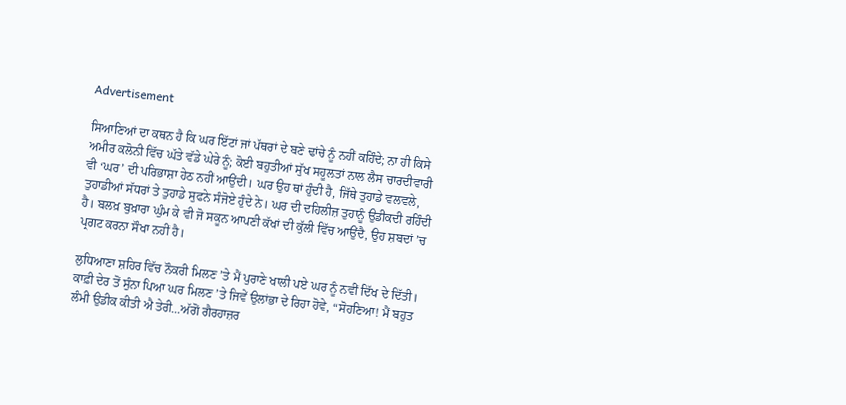Advertisement

ਸਿਆਣਿਆਂ ਦਾ ਕਥਨ ਹੈ ਕਿ ਘਰ ਇੱਟਾਂ ਜਾਂ ਪੱਥਰਾਂ ਦੇ ਬਣੇ ਢਾਂਚੇ ਨੂੰ ਨਹੀਂ ਕਹਿੰਦੇ; ਨਾ ਹੀ ਕਿਸੇ ਅਮੀਰ ਕਲੋਨੀ ਵਿੱਚ ਘੱਤੇ ਵੱਡੇ ਘੇਰੇ ਨੂੰ; ਕੋਈ ਬਹੁਤੀਆਂ ਸੁੱਖ ਸਹੂਲਤਾਂ ਨਾਲ ਲੈਸ ਚਾਰਦੀਵਾਰੀ ਵੀ ‘ਘਰ’ ਦੀ ਪਰਿਭਾਸ਼ਾ ਹੇਠ ਨਹੀਂ ਆਉਂਦੀ। ਘਰ ਉਹ ਥਾਂ ਹੁੰਦੀ ਹੈ, ਜਿੱਥੇ ਤੁਹਾਡੇ ਵਲਵਲੇ, ਤੁਹਾਡੀਆਂ ਸੱਧਰਾਂ ਤੇ ਤੁਹਾਡੇ ਸੁਫਨੇ ਸੰਜੋਏ ਹੁੰਦੇ ਨੇ। ਘਰ ਦੀ ਦਹਿਲੀਜ਼ ਤੁਹਾਨੂੰ ਉਡੀਕਦੀ ਰਹਿੰਦੀ ਹੈ। ਬਲਖ਼ ਬੁਖ਼ਾਰਾ ਘੁੰਮ ਕੇ ਵੀ ਜੋ ਸਕੂਨ ਆਪਣੀ ਕੱਖਾਂ ਦੀ ਕੁੱਲੀ ਵਿੱਚ ਆਉਂਦੈ, ਉਹ ਸ਼ਬਦਾਂ ’ਚ ਪ੍ਰਗਟ ਕਰਨਾ ਸੌਖਾ ਨਹੀਂ ਹੈ।

ਲੁਧਿਆਣਾ ਸ਼ਹਿਰ ਵਿੱਚ ਨੌਕਰੀ ਮਿਲਣ ’ਤੇ ਮੈਂ ਪੁਰਾਣੇ ਖਾਲੀ ਪਏ ਘਰ ਨੂੰ ਨਵੀਂ ਦਿੱਖ ਦੇ ਦਿੱਤੀ। ਕਾਫ਼ੀ ਦੇਰ ਤੋਂ ਸੁੰਨਾ ਪਿਆ ਘਰ ਮਿਲਣ ’ਤੇ ਜਿਵੇਂ ਉਲਾਂਭਾ ਦੇ ਰਿਹਾ ਹੋਵੇ, “ਸੋਹਣਿਆ! ਮੈਂ ਬਹੁਤ ਲੰਮੀ ਉਡੀਕ ਕੀਤੀ ਐ ਤੇਰੀ...ਅੱਗੋਂ ਗੈਰਹਾਜ਼ਰ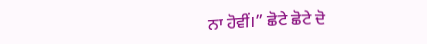ਨਾ ਹੋਵੀਂ।” ਛੋਟੇ ਛੋਟੇ ਦੋ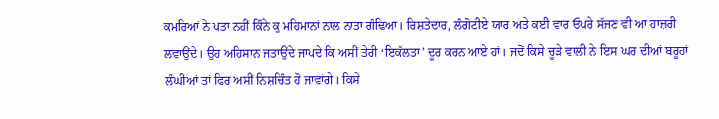ਕਮਰਿਆਂ ਨੇ ਪਤਾ ਨਹੀਂ ਕਿੰਨੇ ਕੁ ਮਹਿਮਾਨਾਂ ਨਾਲ ਨਾਤਾ ਗੰਢਿਆ। ਰਿਸ਼ਤੇਦਾਰ, ਲੰਗੋਟੀਏ ਯਾਰ ਅਤੇ ਕਈ ਵਾਰ ਓਪਰੇ ਸੱਜਣ ਵੀ ਆ ਹਾਜ਼ਰੀ ਲਵਾਉਂਦੇ। ਉਹ ਅਹਿਸਾਨ ਜਤਾਉਂਦੇ ਜਾਪਦੇ ਕਿ ਅਸੀਂ ਤੇਰੀ ‘ਇਕੱਲਤਾ’ ਦੂਰ ਕਰਨ ਆਏ ਹਾਂ। ਜਦੋਂ ਕਿਸੇ ਚੂੜੇ ਵਾਲੀ ਨੇ ਇਸ ਘਰ ਦੀਆਂ ਬਰੂਹਾਂ ਲੰਘੀਆਂ ਤਾਂ ਫਿਰ ਅਸੀਂ ਨਿਸ਼ਚਿੰਤ ਹੋ ਜਾਵਾਂਗੇ। ਕਿਸੇ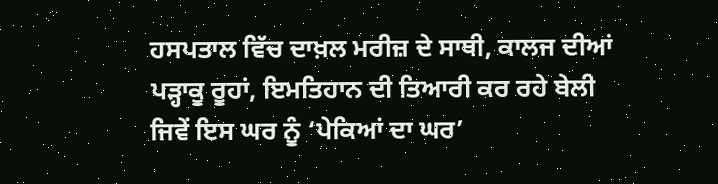ਹਸਪਤਾਲ ਵਿੱਚ ਦਾਖ਼ਲ ਮਰੀਜ਼ ਦੇ ਸਾਥੀ, ਕਾਲਜ ਦੀਆਂ ਪੜ੍ਹਾਕੂ ਰੂਹਾਂ, ਇਮਤਿਹਾਨ ਦੀ ਤਿਆਰੀ ਕਰ ਰਹੇ ਬੇਲੀ ਜਿਵੇਂ ਇਸ ਘਰ ਨੂੰ ‘ਪੇਕਿਆਂ ਦਾ ਘਰ’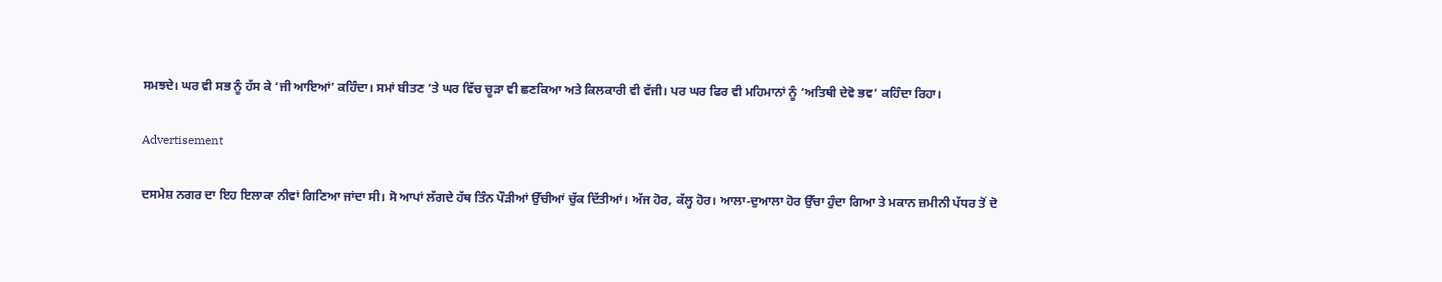ਸਮਝਦੇ। ਘਰ ਵੀ ਸਭ ਨੂੰ ਹੱਸ ਕੇ ‘ਜੀ ਆਇਆਂ’ ਕਹਿੰਦਾ। ਸਮਾਂ ਬੀਤਣ ’ਤੇ ਘਰ ਵਿੱਚ ਚੂੜਾ ਵੀ ਛਣਕਿਆ ਅਤੇ ਕਿਲਕਾਰੀ ਵੀ ਵੱਜੀ। ਪਰ ਘਰ ਫਿਰ ਵੀ ਮਹਿਮਾਨਾਂ ਨੂੰ ‘ਅਤਿਥੀ ਦੇਵੋ ਭਵ’ ਕਹਿੰਦਾ ਰਿਹਾ।

Advertisement

ਦਸਮੇਸ਼ ਨਗਰ ਦਾ ਇਹ ਇਲਾਕਾ ਨੀਵਾਂ ਗਿਣਿਆ ਜਾਂਦਾ ਸੀ। ਸੋ ਆਪਾਂ ਲੱਗਦੇ ਹੱਥ ਤਿੰਨ ਪੌੜੀਆਂ ਉੱਚੀਆਂ ਚੁੱਕ ਦਿੱਤੀਆਂ। ਅੱਜ ਹੋਰ, ਕੱਲ੍ਹ ਹੋਰ। ਆਲਾ-ਦੁਆਲਾ ਹੋਰ ਉੱਚਾ ਹੁੰਦਾ ਗਿਆ ਤੇ ਮਕਾਨ ਜ਼ਮੀਨੀ ਪੱਧਰ ਤੋਂ ਦੋ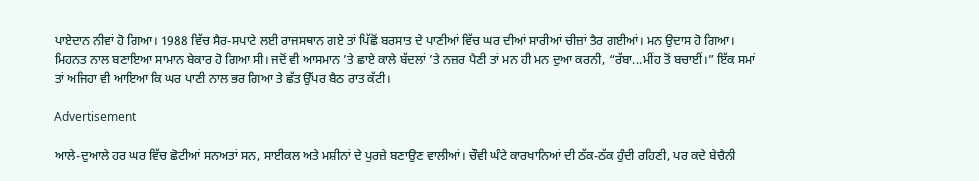ਪਾਏਦਾਨ ਨੀਵਾਂ ਹੋ ਗਿਆ। 1988 ਵਿੱਚ ਸੈਰ-ਸਪਾਟੇ ਲਈ ਰਾਜਸਥਾਨ ਗਏ ਤਾਂ ਪਿੱਛੋਂ ਬਰਸਾਤ ਦੇ ਪਾਣੀਆਂ ਵਿੱਚ ਘਰ ਦੀਆਂ ਸਾਰੀਆਂ ਚੀਜ਼ਾਂ ਤੈਰ ਗਈਆਂ। ਮਨ ਉਦਾਸ ਹੋ ਗਿਆ। ਮਿਹਨਤ ਨਾਲ ਬਣਾਇਆ ਸਾਮਾਨ ਬੇਕਾਰ ਹੋ ਗਿਆ ਸੀ। ਜਦੋਂ ਵੀ ਆਸਮਾਨ ’ਤੇ ਛਾਏ ਕਾਲੇ ਬੱਦਲਾਂ ’ਤੇ ਨਜ਼ਰ ਪੈਣੀ ਤਾਂ ਮਨ ਹੀ ਮਨ ਦੁਆ ਕਰਨੀ, “ਰੱਬਾ...ਮੀਂਹ ਤੋਂ ਬਚਾਈਂ।” ਇੱਕ ਸਮਾਂ ਤਾਂ ਅਜਿਹਾ ਵੀ ਆਇਆ ਕਿ ਘਰ ਪਾਣੀ ਨਾਲ ਭਰ ਗਿਆ ਤੇ ਛੱਤ ਉੱਪਰ ਬੈਠ ਰਾਤ ਕੱਟੀ।

Advertisement

ਆਲੇ-ਦੁਆਲੇ ਹਰ ਘਰ ਵਿੱਚ ਛੋਟੀਆਂ ਸਨਅਤਾਂ ਸਨ, ਸਾਈਕਲ ਅਤੇ ਮਸ਼ੀਨਾਂ ਦੇ ਪੁਰਜ਼ੇ ਬਣਾਉਣ ਵਾਲੀਆਂ। ਚੌਵੀ ਘੰਟੇ ਕਾਰਖਾਨਿਆਂ ਦੀ ਠੱਕ-ਠੱਕ ਹੁੰਦੀ ਰਹਿਣੀ, ਪਰ ਕਦੇ ਬੇਚੈਨੀ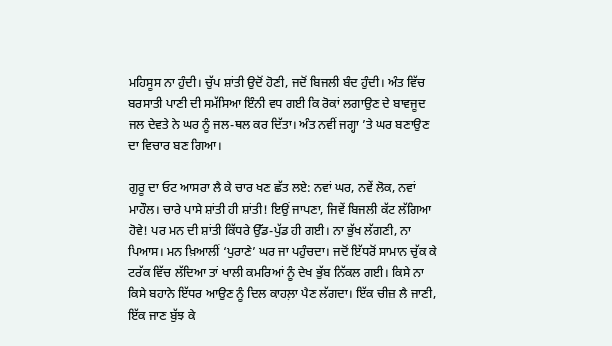ਮਹਿਸੂਸ ਨਾ ਹੁੰਦੀ। ਚੁੱਪ ਸ਼ਾਂਤੀ ਉਦੋਂ ਹੋਣੀ, ਜਦੋਂ ਬਿਜਲੀ ਬੰਦ ਹੁੰਦੀ। ਅੰਤ ਵਿੱਚ ਬਰਸਾਤੀ ਪਾਣੀ ਦੀ ਸਮੱਸਿਆ ਇੰਨੀ ਵਧ ਗਈ ਕਿ ਰੋਕਾਂ ਲਗਾਉਣ ਦੇ ਬਾਵਜੂਦ ਜਲ ਦੇਵਤੇ ਨੇ ਘਰ ਨੂੰ ਜਲ-ਥਲ ਕਰ ਦਿੱਤਾ। ਅੰਤ ਨਵੀਂ ਜਗ੍ਹਾ ’ਤੇ ਘਰ ਬਣਾਉਣ ਦਾ ਵਿਚਾਰ ਬਣ ਗਿਆ।

ਗੁਰੂ ਦਾ ਓਟ ਆਸਰਾ ਲੈ ਕੇ ਚਾਰ ਖਣ ਛੱਤ ਲਏ: ਨਵਾਂ ਘਰ, ਨਵੇਂ ਲੋਕ, ਨਵਾਂ ਮਾਹੌਲ। ਚਾਰੇ ਪਾਸੇ ਸ਼ਾਂਤੀ ਹੀ ਸ਼ਾਂਤੀ! ਇਉਂ ਜਾਪਣਾ, ਜਿਵੇਂ ਬਿਜਲੀ ਕੱਟ ਲੱਗਿਆ ਹੋਵੇ! ਪਰ ਮਨ ਦੀ ਸ਼ਾਂਤੀ ਕਿੱਧਰੇ ਉੱਡ-ਪੁੱਡ ਹੀ ਗਈ। ਨਾ ਭੁੱਖ ਲੱਗਣੀ, ਨਾ ਪਿਆਸ। ਮਨ ਖ਼ਿਆਲੀਂ ‘ਪੁਰਾਣੇ’ ਘਰ ਜਾ ਪਹੁੰਚਦਾ। ਜਦੋਂ ਇੱਧਰੋਂ ਸਾਮਾਨ ਚੁੱਕ ਕੇ ਟਰੱਕ ਵਿੱਚ ਲੱਦਿਆ ਤਾਂ ਖਾਲੀ ਕਮਰਿਆਂ ਨੂੰ ਦੇਖ ਭੁੱਬ ਨਿੱਕਲ ਗਈ। ਕਿਸੇ ਨਾ ਕਿਸੇ ਬਹਾਨੇ ਇੱਧਰ ਆਉਣ ਨੂੰ ਦਿਲ ਕਾਹਲ਼ਾ ਪੈਣ ਲੱਗਦਾ। ਇੱਕ ਚੀਜ਼ ਲੈ ਜਾਣੀ, ਇੱਕ ਜਾਣ ਬੁੱਝ ਕੇ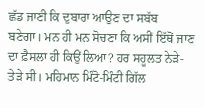ਛੱਡ ਜਾਣੀ ਕਿ ਦੁਬਾਰਾ ਆਉਣ ਦਾ ਸਬੱਬ ਬਣੇਗਾ। ਮਨ ਹੀ ਮਨ ਸੋਚਣਾ ਕਿ ਅਸੀਂ ਇੱਥੋਂ ਜਾਣ ਦਾ ਫ਼ੈਸਲਾ ਹੀ ਕਿਉਂ ਲਿਆ? ਹਰ ਸਹੂਲਤ ਨੇੜੇ-ਤੇੜੇ ਸੀ। ਮਹਿਮਾਨ ਮਿੰਟੋ-ਮਿੰਟੀ ਗਿੱਲ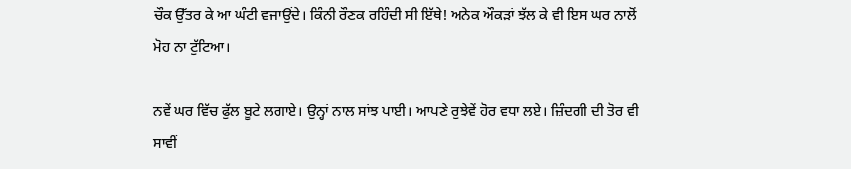ਚੌਕ ਉੱਤਰ ਕੇ ਆ ਘੰਟੀ ਵਜਾਉਂਦੇ। ਕਿੰਨੀ ਰੌਣਕ ਰਹਿੰਦੀ ਸੀ ਇੱਥੇ! ਅਨੇਕ ਔਕੜਾਂ ਝੱਲ ਕੇ ਵੀ ਇਸ ਘਰ ਨਾਲੋਂ ਮੋਹ ਨਾ ਟੁੱਟਿਆ।

ਨਵੇਂ ਘਰ ਵਿੱਚ ਫੁੱਲ ਬੂਟੇ ਲਗਾਏ। ਉਨ੍ਹਾਂ ਨਾਲ ਸਾਂਝ ਪਾਈ। ਆਪਣੇ ਰੁਝੇਵੇਂ ਹੋਰ ਵਧਾ ਲਏ। ਜ਼ਿੰਦਗੀ ਦੀ ਤੋਰ ਵੀ ਸਾਵੀਂ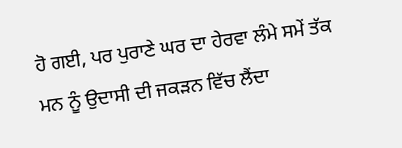ਹੋ ਗਈ, ਪਰ ਪੁਰਾਣੇ ਘਰ ਦਾ ਹੇਰਵਾ ਲੰਮੇ ਸਮੇਂ ਤੱਕ ਮਨ ਨੂੰ ਉਦਾਸੀ ਦੀ ਜਕੜਨ ਵਿੱਚ ਲੈਂਦਾ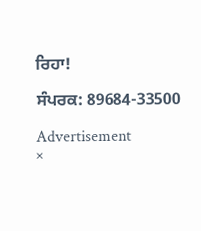ਰਿਹਾ!

ਸੰਪਰਕ: 89684-33500

Advertisement
×